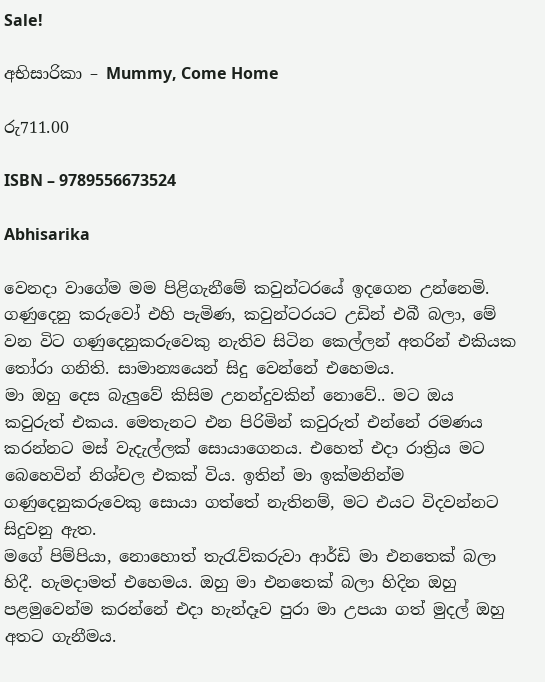Sale!

අභිසාරිකා – Mummy, Come Home

රු711.00

ISBN – 9789556673524

Abhisarika

වෙනදා වාගේම මම පිළිගැනීමේ කවුන්ටරයේ ඉදගෙන උන්නෙමි. ගණුදෙනු කරුවෝ එහි පැමිණ, කවුන්ටරයට උඩින් එබී බලා, මේ වන විට ගණුදෙනුකරුවෙකු නැතිව සිටින කෙල්ලන් අතරින් එකියක තෝරා ගනිති. සාමාන්‍යයෙන් සිදු වෙන්නේ එහෙමය.
මා ඔහු දෙස බැලුවේ කිසිම උනන්දුවකින් නොවේ.. මට ඔය කවුරුත් එකය. මෙතැනට එන පිරිමින් කවුරුත් එන්නේ රමණය කරන්නට මස් වැදැල්ලක් සොයාගෙනය. එහෙත් එදා රාත්‍රිය මට බෙහෙවින් නිශ්චල එකක් විය. ඉතින් මා ඉක්මනින්ම ගණුදෙනුකරුවෙකු සොයා ගත්තේ නැතිනම්, මට එයට විදවන්නට සිදුවනු ඇත.
මගේ පිම්පියා, නොහොත් තැරැව්කරුවා ආර්ඩි මා එනතෙක් බලා හිදී. හැමදාමත් එහෙමය. ඔහු මා එනතෙක් බලා හිදින ඔහු පළමුවෙන්ම කරන්නේ එදා හැන්දෑව පුරා මා උපයා ගත් මුදල් ඔහු අතට ගැනීමය.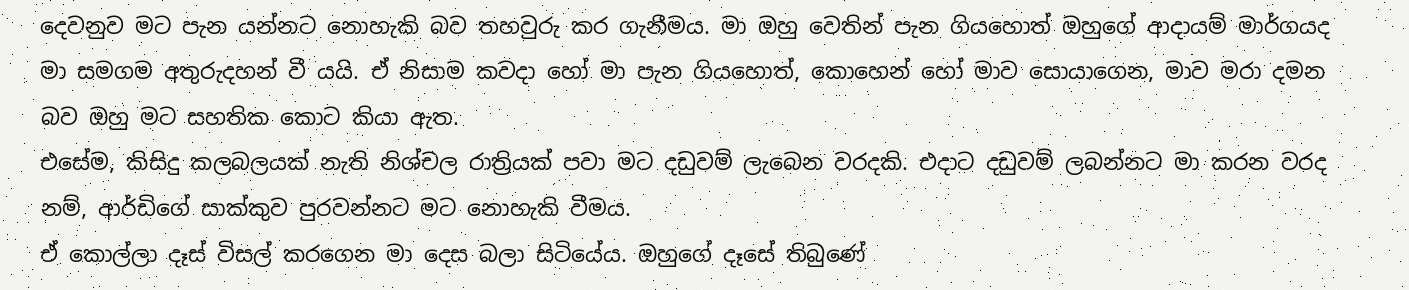දෙවනුව මට පැන යන්නට නොහැකි බව තහවුරු කර ගැනීමය. මා ඔහු වෙතින් පැන ගියහොත් ඔහුගේ ආදායම් මාර්ගයද මා සමගම අතුරුදහන් වී යයි. ඒ නිසාම කවදා හෝ මා පැන ගියහොත්, කොහෙන් හෝ මාව සොයාගෙන, මාව මරා දමන බව ඔහු මට සහතික කොට කියා ඇත.
එසේම, කිසිදු කලබලයක් නැති නිශ්චල රාත්‍රියක් පවා මට දඩුවම් ලැබෙන වරදකි. එදාට දඩුවම් ලබන්නට මා කරන වරද නම්, ආර්ඩිගේ සාක්කුව පුරවන්නට මට නොහැකි වීමය.
ඒ කොල්ලා දෑස් විසල් කරගෙන මා දෙස බලා සිටියේය. ඔහුගේ දෑසේ තිබුණේ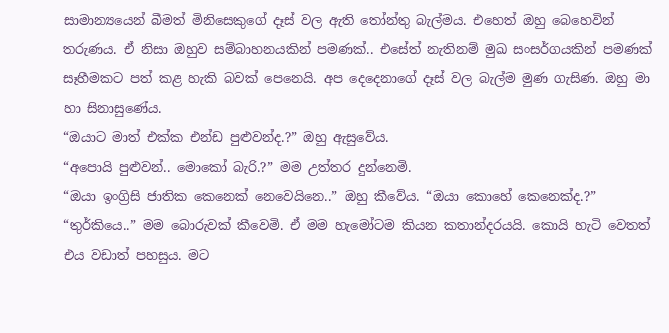සාමාන්‍යයෙන් බීමත් මිනිසෙකුගේ දෑස් වල ඇති තෝන්තු බැල්මය. එහෙත් ඔහු බෙහෙවින් තරුණය. ඒ නිසා ඔහුව සම්බාහනයකින් පමණක්.. එසේත් නැතිනම් මුඛ සංසර්ගයකින් පමණක් සෑහීමකට පත් කළ හැකි බවක් පෙනෙයි. අප දෙදෙනාගේ දෑස් වල බැල්ම මුණ ගැසිණ. ඔහු මා හා සිනාසුණේය.
“ඔයාට මාත් එක්ක එන්ඩ පුළුවන්ද.?” ඔහු ඇසුවේය.
“අපොයි පුළුවන්.. මොකෝ බැරි.?” මම උත්තර දුන්නෙමි.
“ඔයා ඉංග්‍රිසි ජාතික කෙනෙක් නෙවෙයිනෙ..” ඔහු කීවේය. “ඔයා කොහේ කෙනෙක්ද.?”
“තුර්කියෙ..” මම බොරුවක් කීවෙමි. ඒ මම හැමෝටම කියන කතාන්දරයයි. කොයි හැටි වෙතත් එය වඩාත් පහසුය. මට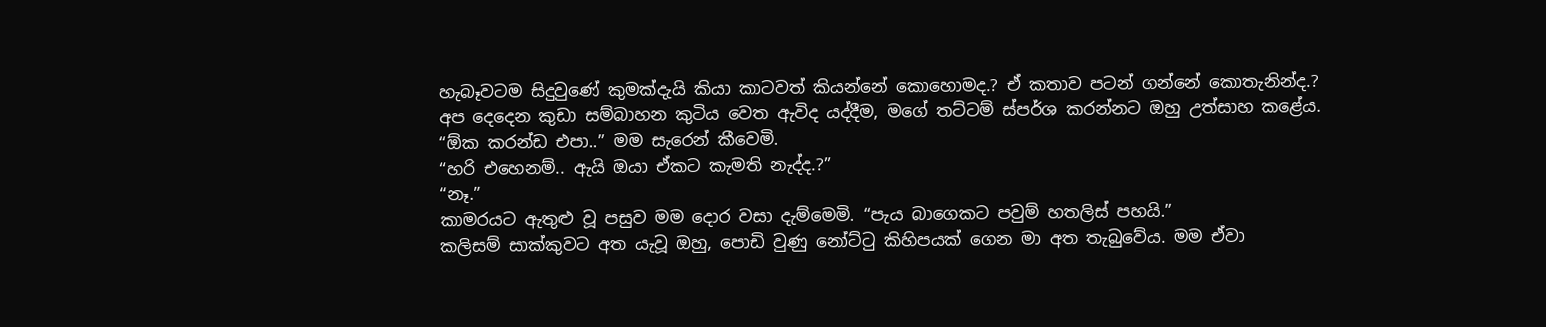හැබෑවටම සිදුවුණේ කුමක්දැයි කියා කාටවත් කියන්නේ කොහොමද.? ඒ කතාව පටන් ගන්නේ කොතැනින්ද.?
අප දෙදෙන කුඩා සම්බාහන කුටිය වෙත ඇවිද යද්දීම, මගේ තට්ටම් ස්පර්ශ කරන්නට ඔහු උත්සාහ කළේය.
“ඕක කරන්ඩ එපා..” මම සැරෙන් කීවෙමි.
“හරි එහෙනම්.. ඇයි ඔයා ඒකට කැමති නැද්ද.?”
“නෑ.”
කාමරයට ඇතුළු වූ පසුව මම දොර වසා දැම්මෙමි. “පැය බාගෙකට පවුම් හතලිස් පහයි.”
කලිසම් සාක්කුවට අත යැවූ ඔහු, පොඩි වුණු නෝට්ටු කිහිපයක් ගෙන මා අත තැබුවේය. මම ඒවා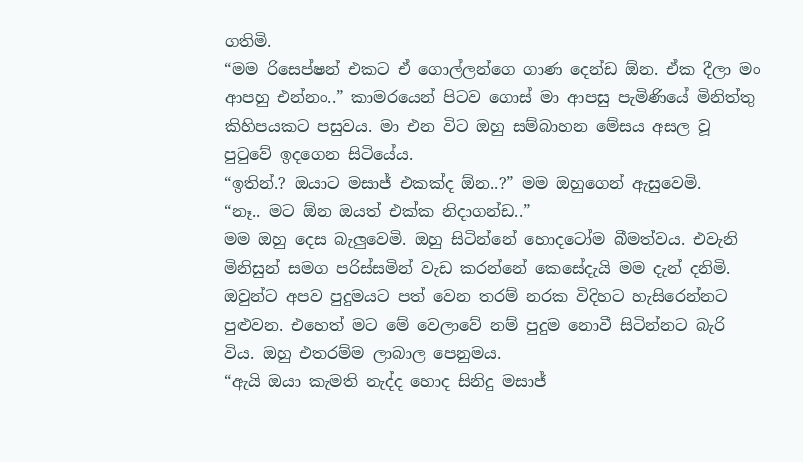ගතිමි.
“මම රිසෙප්ෂන් එකට ඒ ගොල්ලන්ගෙ ගාණ දෙන්ඩ ඕන. ඒක දීලා මං ආපහු එන්නං..” කාමරයෙන් පිටව ගොස් මා ආපසු පැමිණියේ මිනිත්තු කිහිපයකට පසුවය. මා එන විට ඔහු සම්බාහන මේසය අසල වූ පුටුවේ ඉදගෙන සිටියේය.
“ඉතින්.? ඔයාට මසාජ් එකක්ද ඕන..?” මම ඔහුගෙන් ඇසුවෙමි.
“නෑ.. මට ඕන ඔයත් එක්ක නිදාගන්ඩ..”
මම ඔහු දෙස බැලුවෙමි. ඔහු සිටින්නේ හොදටෝම බීමත්වය. එවැනි මිනිසුන් සමග පරිස්සමින් වැඩ කරන්නේ කෙසේදැයි මම දැන් දනිමි. ඔවුන්ට අපව පුදුමයට පත් වෙන තරම් නරක විදිහට හැසිරෙන්නට පුළුවන. එහෙත් මට මේ වෙලාවේ නම් පුදුම නොවී සිටින්නට බැරි විය. ඔහු එතරම්ම ලාබාල පෙනුමය.
“ඇයි ඔයා කැමති නැද්ද හොද සිනිදු මසාජ්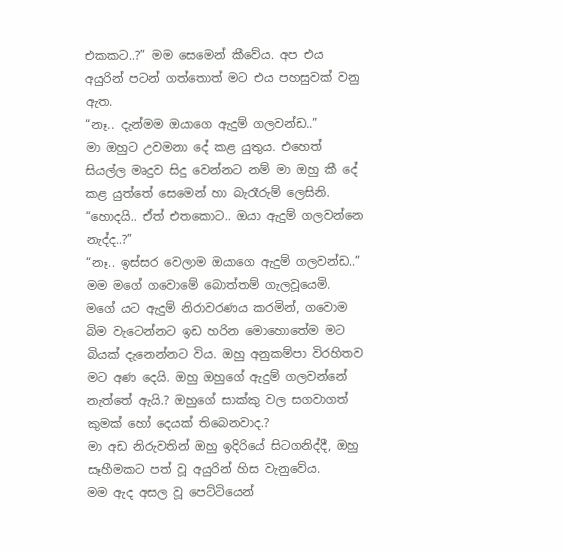එකකට..?” මම සෙමෙන් කීවේය. අප එය අයුරින් පටන් ගත්තොත් මට එය පහසුවක් වනු ඇත.
“නෑ.. දැන්මම ඔයාගෙ ඇදුම් ගලවන්ඩ..”
මා ඔහුට උවමනා දේ කළ යුතුය. එහෙත් සියල්ල මෘදුව සිදු වෙන්නට නම් මා ඔහු කී දේ කළ යුත්තේ සෙමෙන් හා බැරෑරුම් ලෙසිනි.
“හොදයි.. ඒත් එතකොට.. ඔයා ඇදුම් ගලවන්නෙ නැද්ද..?”
“නෑ.. ඉස්සර වෙලාම ඔයාගෙ ඇදුම් ගලවන්ඩ..”
මම මගේ ගවොමේ බොත්තම් ගැලවූයෙමි. මගේ යට ඇදුම් නිරාවරණය කරමින්‍, ගවොම බිම වැටෙන්නට ඉඩ හරින මොහොතේම මට බියක් දැනෙන්නට විය. ඔහු අනුකම්පා විරහිතව මට අණ දෙයි. ඔහු ඔහුගේ ඇදුම් ගලවන්නේ නැත්තේ ඇයි.? ඔහුගේ සාක්කු වල සගවාගත් කුමක් හෝ දෙයක් තිබෙනවාද.?
මා අඩ නිරුවතින් ඔහු ඉදිරියේ සිටගනිද්දී, ඔහු සෑහීමකට පත් වූ අයුරින් හිස වැනුවේය.
මම ඇද අසල වූ පෙට්ටියෙන්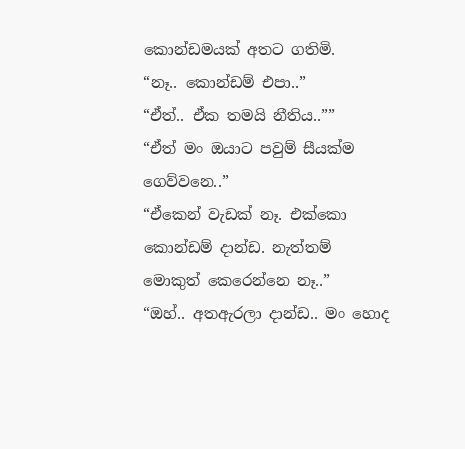කොන්ඩමයක් අතට ගතිමි.
“නෑ.. කොන්ඩම් එපා..”
“ඒත්.. ඒක තමයි නීතිය..””
“ඒත් මං ඔයාට පවුම් සීයක්ම ගෙව්වනෙ..”
“ඒකෙන් වැඩක් නෑ. එක්කො කොන්ඩම් දාන්ඩ. නැත්තම් මොකුත් කෙරෙන්නෙ නෑ..”
“ඔහ්.. අතඇරලා දාන්ඩ.. මං හොද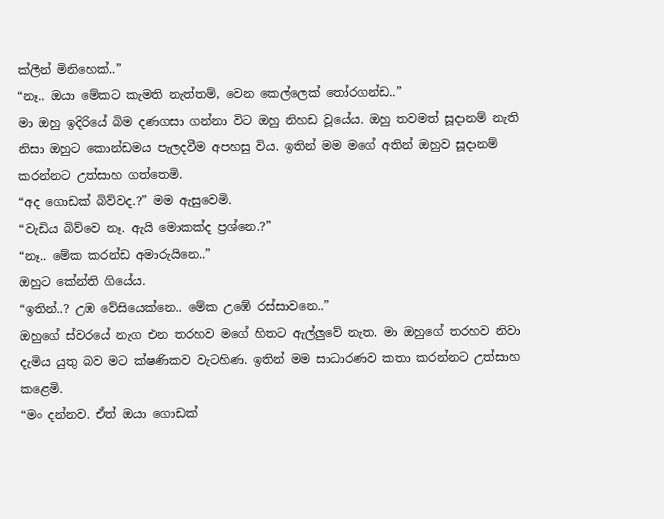ක්ලීන් මිනිහෙක්..”
“නෑ.. ඔයා මේකට කැමති නැත්තම්, වෙන කෙල්ලෙක් තෝරගන්ඩ..”
මා ඔහු ඉදිරියේ බිම දණගසා ගන්නා විට ඔහු නිහඩ වූයේය. ඔහු තවමත් සූදානම් නැති නිසා ඔහුට කොන්ඩමය පැලදවීම අපහසු විය. ඉතින් මම මගේ අතින් ඔහුව සූදානම් කරන්නට උත්සාහ ගත්තෙමි.
“අද ගොඩක් බිව්වද.?” මම ඇසුවෙමි.
“වැඩිය බිව්වෙ නෑ. ඇයි මොකක්ද ප්‍රශ්නෙ.?”
“නෑ.. මේක කරන්ඩ අමාරුයිනෙ..”
ඔහුට කේන්ති ගියේය.
“ඉතින්..? උඹ වේසියෙක්නෙ.. මේක උඹේ රස්සාවනෙ..”
ඔහුගේ ස්වරයේ නැග එන තරහව මගේ හිතට ඇල්ලුවේ නැත. මා ඔහුගේ තරහව නිවා දැමිය යුතු බව මට ක්ෂණිකව වැටහිණ. ඉතින් මම සාධාරණව කතා කරන්නට උත්සාහ කළෙමි.
“මං දන්නව. ඒත් ඔයා ගොඩක්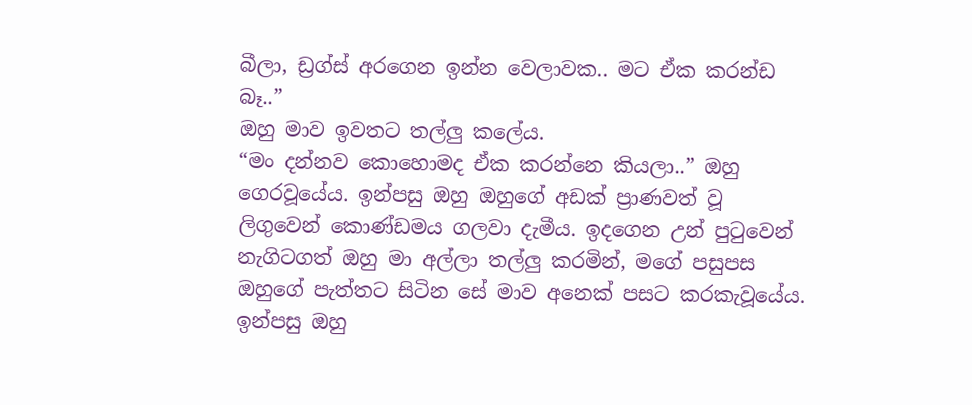බීලා, ඩ්‍රග්ස් අරගෙන ඉන්න වෙලාවක.. මට ඒක කරන්ඩ බෑ..”
ඔහු මාව ඉවතට තල්ලු කලේය.
“මං දන්නව කොහොමද ඒක කරන්නෙ කියලා..” ඔහු ගෙරවූයේය. ඉන්පසු ඔහු ඔහුගේ අඩක් ප්‍රාණවත් වූ ලිගුවෙන් කොණ්ඩමය ගලවා දැමීය. ඉදගෙන උන් පුටුවෙන් නැගිටගත් ඔහු මා අල්ලා තල්ලු කරමින්, මගේ පසුපස ඔහුගේ පැත්තට සිටින සේ මාව අනෙක් පසට කරකැවූයේය. ඉන්පසු ඔහු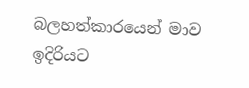බලහත්කාරයෙන් මාව ඉදිරියට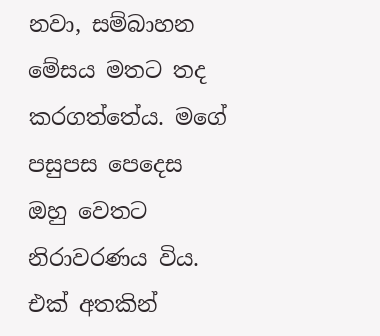නවා, සම්බාහන මේසය මතට තද කරගත්තේය. මගේ පසුපස පෙදෙස ඔහු වෙතට නිරාවරණය විය. එක් අතකින්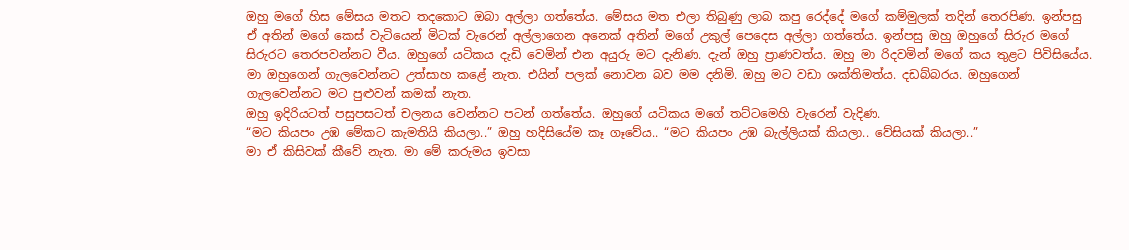ඔහු මගේ හිස මේසය මතට තදකොට ඔබා අල්ලා ගත්තේය. මේසය මත එලා තිබුණු ලාබ කපු රෙද්දේ මගේ කම්මුලක් තදින් තෙරපිණ. ඉන්පසු ඒ අතින් මගේ කෙස් වැටියෙන් මිටක් වැරෙන් අල්ලාගෙන අනෙක් අතින් මගේ උකුල් පෙදෙස අල්ලා ගත්තේය. ඉන්පසු ඔහු ඔහුගේ සිරුර මගේ සිරුරට තෙරපවන්නට වීය. ඔහුගේ යටිකය දැඩි වෙමින් එන අයුරු මට දැනිණ. දැන් ඔහු ප්‍රාණවත්ය. ඔහු මා රිදවමින් මගේ කය තුළට පිවිසියේය.
මා ඔහුගෙන් ගැලවෙන්නට උත්සාහ කළේ නැත. එයින් පලක් නොවන බව මම දනිමි. ඔහු මට වඩා ශක්තිමත්ය. දඩබ්බරය. ඔහුගෙන් ගැලවෙන්නට මට පුළුවන් කමක් නැත.
ඔහු ඉදිරියටත් පසුපසටත් චලනය වෙන්නට පටන් ගත්තේය. ඔහුගේ යටිකය මගේ තට්ටමෙහි වැරෙන් වැදිණ.
“මට කියපං උඹ මේකට කැමතියි කියලා..” ඔහු හදිසියේම කෑ ගෑවේය.. “මට කියපං උඹ බැල්ලියක් කියලා.. වේසියක් කියලා..”
මා ඒ කිසිවක් කීවේ නැත. මා මේ කරුමය ඉවසා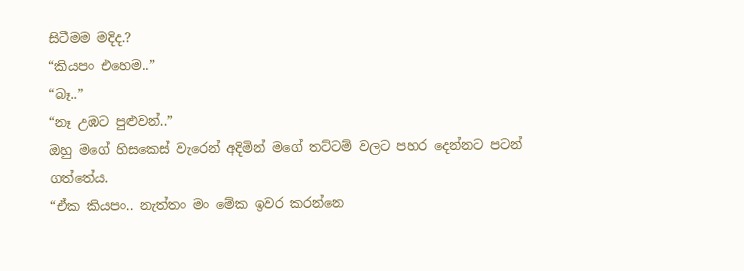සිටීමම මදිද.?
“කියපං එහෙම..”
“බෑ..”
“නෑ උඹට පුළුවන්..”
ඔහු මගේ හිසකෙස් වැරෙන් අදිමින් මගේ තට්ටම් වලට පහර දෙන්නට පටන් ගත්තේය.
“ඒක කියපං.. නැත්තං මං මේක ඉවර කරන්නෙ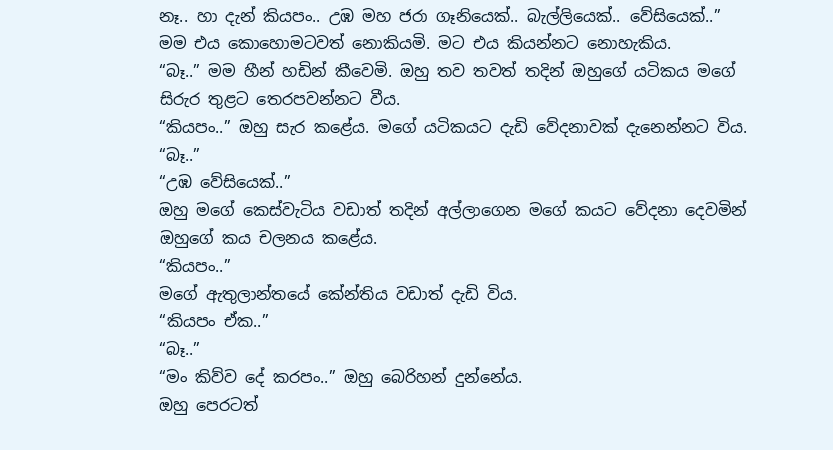නෑ.. හා දැන් කියපං.. උඹ මහ ජරා ගෑනියෙක්.. බැල්ලියෙක්.. වේසියෙක්..”
මම එය කොහොමටවත් නොකියමි. මට එය කියන්නට නොහැකිය.
“බෑ..” මම හීන් හඩින් කීවෙමි. ඔහු තව තවත් තදින් ඔහුගේ යටිකය මගේ සිරුර තුළට තෙරපවන්නට වීය.
“කියපං..” ඔහු සැර කළේය. මගේ යටිකයට දැඩි වේදනාවක් දැනෙන්නට විය.
“බෑ..”
“උඹ වේසියෙක්..”
ඔහු මගේ කෙස්වැටිය වඩාත් තදින් අල්ලාගෙන මගේ කයට වේදනා දෙවමින් ඔහුගේ කය චලනය කළේය.
“කියපං..”
මගේ ඇතුලාන්තයේ කේන්තිය වඩාත් දැඩි විය.
“කියපං ඒක..”
“බෑ..”
“මං කිව්ව දේ කරපං..” ඔහු බෙරිහන් දුන්නේය.
ඔහු පෙරටත්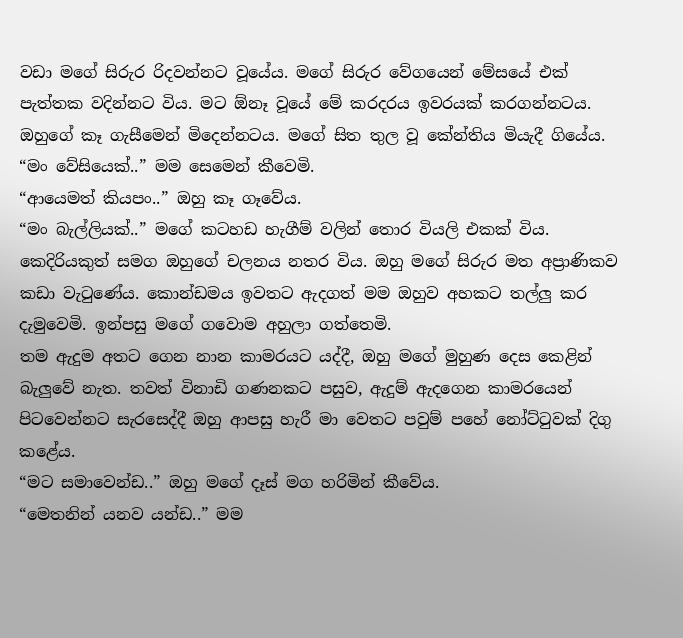වඩා මගේ සිරුර රිදවන්නට වූයේය. මගේ සිරුර වේගයෙන් මේසයේ එක් පැත්තක වදින්නට විය. මට ඕනෑ වූයේ මේ කරදරය ඉවරයක් කරගන්නටය. ඔහුගේ කෑ ගැසීමෙන් මිදෙන්නටය. මගේ සිත තුල වූ කේන්තිය මියැදී ගියේය.
“මං වේසියෙක්..” මම සෙමෙන් කීවෙමි.
“ආයෙමත් කියපං..” ඔහු කෑ ගෑවේය.
“මං බැල්ලියක්..” මගේ කටහඩ හැගීම් වලින් තොර වියලි එකක් විය.
කෙදිරියකුත් සමග ඔහුගේ චලනය නතර විය. ඔහු මගේ සිරුර මත අප්‍රාණිකව කඩා වැටුණේය. කොන්ඩමය ඉවතට ඇදගත් මම ඔහුව අහකට තල්ලු කර දැමුවෙමි. ඉන්පසු මගේ ගවොම අහුලා ගත්තෙමි.
තම ඇදුම අතට ගෙන නාන කාමරයට යද්දී, ඔහු මගේ මුහුණ දෙස කෙළින් බැලුවේ නැත. තවත් විනාඩි ගණනකට පසුව, ඇදුම් ඇදගෙන කාමරයෙන් පිටවෙන්නට සැරසෙද්දී ඔහු ආපසු හැරී මා වෙතට පවුම් පහේ නෝට්ටුවක් දිගු කළේය.
“මට සමාවෙන්ඩ..” ඔහු මගේ දෑස් මග හරිමින් කීවේය.
“මෙතනින් යනව යන්ඩ..” මම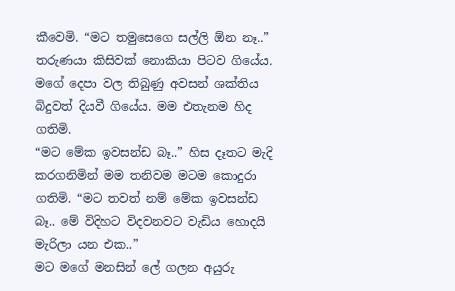කීවෙමි. “මට තමුසෙගෙ සල්ලි ඕන නෑ..”
තරුණයා කිසිවක් නොකියා පිටව ගියේය. මගේ දෙපා වල තිබුණු අවසන් ශක්තිය බිදුවත් දියවී ගියේය. මම එතැනම හිද ගතිමි.
“මට මේක ඉවසන්ඩ බෑ..” හිස දෑතට මැදි කරගනිමින් මම තනිවම මටම කොදුරා ගතිමි. “මට තවත් නම් මේක ඉවසන්ඩ බෑ.. මේ විදිහට විදවනවට වැඩිය හොදයි මැරිලා යන එක..”
මට මගේ මනසින් ලේ ගලන අයුරු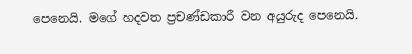පෙනෙයි. මගේ හදවත ප්‍රචණ්ඩකාරී වන අයුරුද පෙනෙයි.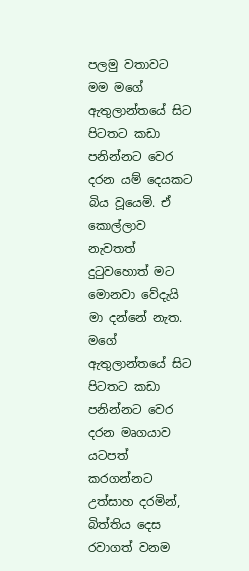පලමු වතාවට මම මගේ ඇතුලාන්තයේ සිට පිටතට කඩා පනින්නට වෙර දරන යම් දෙයකට බිය වූයෙමි. ඒ කොල්ලාව නැවතත් දුටුවහොත් මට මොනවා වේදැයි මා දන්නේ නැත. මගේ ඇතුලාන්තයේ සිට පිටතට කඩා පනින්නට වෙර දරන මෘගයාව යටපත් කරගන්නට උත්සාහ දරමින්, බිත්තිය දෙස රවාගත් වනම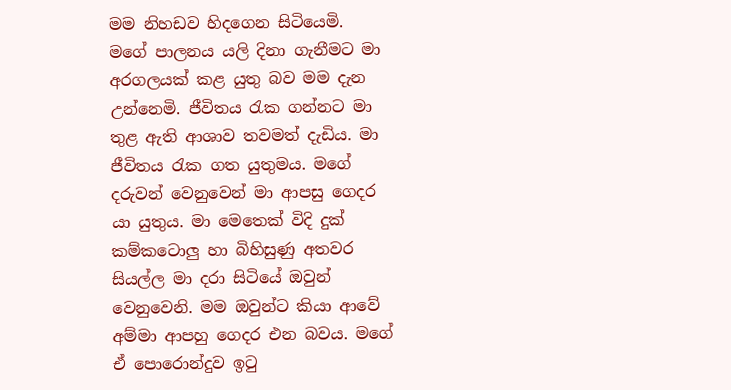මම නිහඩව හිදගෙන සිටියෙමි.
මගේ පාලනය යලි දිනා ගැනීමට මා අරගලයක් කළ යුතු බව මම දැන උන්නෙමි. ජීවිතය රැක ගන්නට මා තුළ ඇති ආශාව තවමත් දැඩිය. මා ජීවිතය රැක ගත යුතුමය. මගේ දරුවන් වෙනුවෙන් මා ආපසු ගෙදර යා යුතුය. මා මෙතෙක් විදි දුක් කම්කටොලු හා බිහිසුණු අතවර සියල්ල මා දරා සිටියේ ඔවුන් වෙනුවෙනි. මම ඔවුන්ට කියා ආවේ අම්මා ආපහු ගෙදර එන බවය. මගේ ඒ පොරොන්දුව ඉටු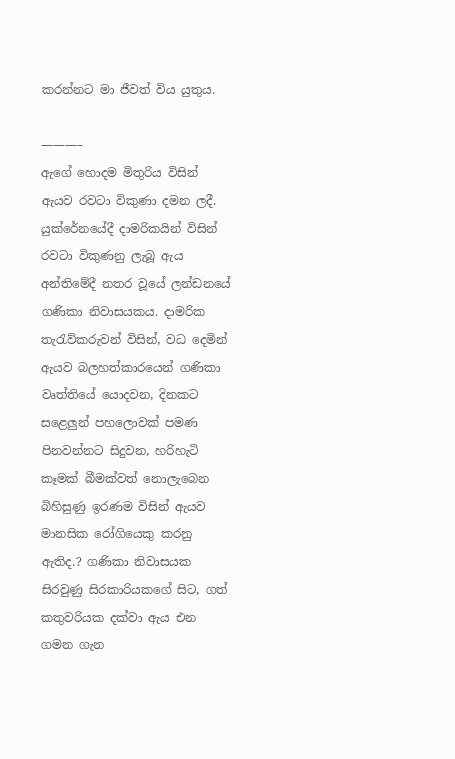කරන්නට මා ජීවත් විය යුතුය.

———–
ඇගේ හොදම මිතුරිය විසින් ඇයව රවටා විකුණා දමන ලදී. යුක්රේනයේදී දාමරිකයින් විසින් රවටා විකුණනු ලැබූ ඇය අන්තිමේදී නතර වූයේ ලන්ඩනයේ ගණිකා නිවාසයකය. දාමරික තැරැව්කරුවන් විසින්, වධ දෙමින් ඇයව බලහත්කාරයෙන් ගණිකා වෘත්තියේ යොදවන, දිනකට සළෙලුන් පහලොවක් පමණ පිනවන්නට සිදුවන, හරිහැටි කෑමක් බීමක්වත් නොලැබෙන බිහිසුණු ඉරණම විසින් ඇයව මානසික රෝගියෙකු කරනු ඇතිද.? ගණිකා නිවාසයක සිරවුණු සිරකාරියකගේ සිට, ගත් කතුවරියක දක්වා ඇය එන ගමන ගැන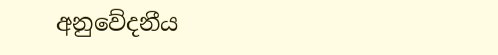අනුවේදනීය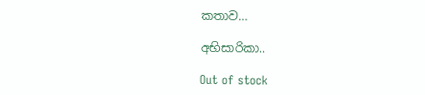කතාව…

අභිසාරිකා..

Out of stock